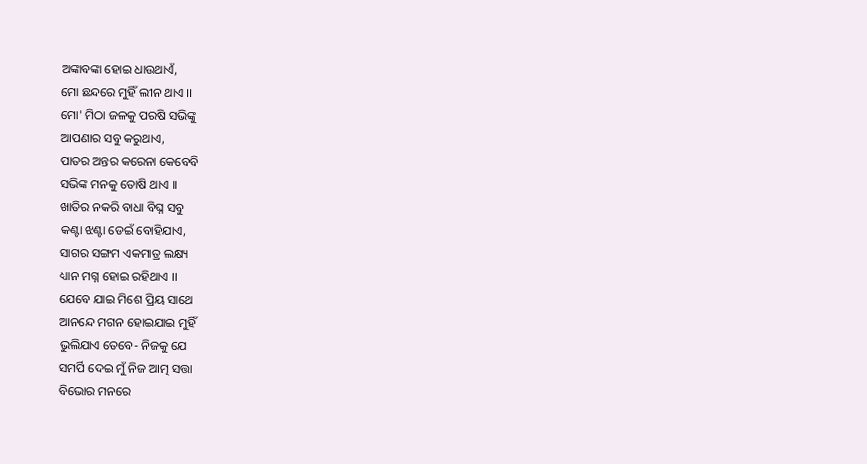ଅଙ୍କାବଙ୍କା ହୋଇ ଧାଉଥାଏଁ,
ମୋ ଛନ୍ଦରେ ମୁହିଁ ଲୀନ ଥାଏ ।।
ମୋ' ମିଠା ଜଳକୁ ପରଷି ସଭିଙ୍କୁ
ଆପଣାର ସବୁ କରୁଥାଏ,
ପାତର ଅନ୍ତର କରେନା କେବେବି
ସଭିଙ୍କ ମନକୁ ତୋଷି ଥାଏ ।।
ଖାତିର ନକରି ବାଧା ବିଘ୍ନ ସବୁ
କଣ୍ଟା ଝଣ୍ଟା ଡେଇଁ ବୋହିଯାଏ,
ସାଗର ସଙ୍ଗମ ଏକମାତ୍ର ଲକ୍ଷ୍ୟ
ଧ୍ୟାନ ମଗ୍ନ ହୋଇ ରହିଥାଏ ।।
ଯେବେ ଯାଇ ମିଶେ ପ୍ରିୟ ସାଥେ
ଆନନ୍ଦେ ମଗନ ହୋଇଯାଇ ମୁହିଁ
ଭୁଲିଯାଏ ତେବେ- ନିଜକୁ ଯେ
ସମର୍ପି ଦେଇ ମୁଁ ନିଜ ଆତ୍ମ ସତ୍ତା
ବିଭୋର ମନରେ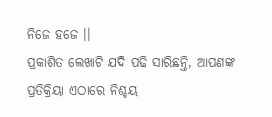ନିଜେ ହଜେ ।।
ପ୍ରକାଶିତ ଲେଖାଟି ଯଦି ପଢି ସାରିଛନ୍ତି, ଆପଣଙ୍କ ପ୍ରତିକ୍ରିୟା ଏଠାରେ ନିଶ୍ଚୟ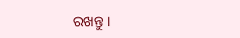ରଖନ୍ତୁ ।